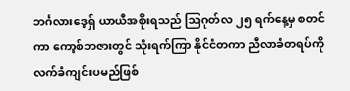ဘင်္ဂလားဒေ့ရှ် ယာယီအစိုးရသည် ဩဂုတ်လ ၂၅ ရက်နေ့မှ စတင်ကာ ကော့စ်ဘဇားတွင် သုံးရက်ကြာ နိုင်ငံတကာ ညီလာခံတရပ်ကို လက်ခံကျင်းပမည်ဖြစ်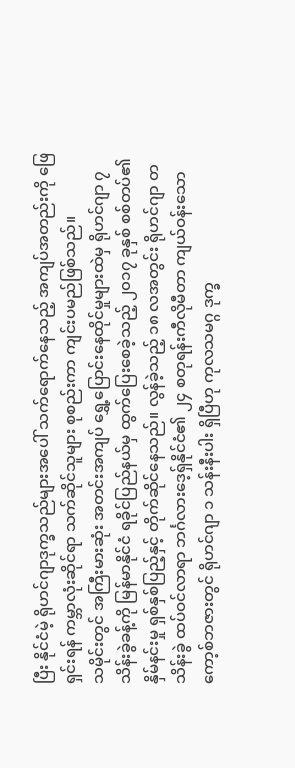ပြီး နိုင်ငံမဲ့ ရိုဟင်ဂျာဒုက္ခသည်များအပေါ် သက်ရောက်နေသည့် အကျပ်အတည်းကို ဖြေရှင်းရန် ကမ္ဘာလုံးဆိုင်ရာ သက်ဆိုင်သူများ စုစည်းကာ ကျင်းပမည်ဖြစ်သည်။
သမိုင်းတွင် အကြီးမားဆုံး အတင်းအကျပ် ရွှေ့ပြောင်းနေထိုင်မှုများထဲမှ ရိုဟင်ဂျာ ၇ သိန်းခွဲခန့်ကို မြန်မာနိုင်ငံ ရခိုင်ပြည်နယ်မှ ထွက်ပြေးစေခဲ့သည့် ၂၀၁၇ ခုနှစ် စစ်တပ်၏ နှိမ်နင်းမှု ရှစ်နှစ်ပြည့်နှင့် တိုက်ဆိုင်နေသည်။ လွန်ခဲ့သည့် ၁၈ လအတွင်း ရိုဟင်ဂျာ တသိန်းခွဲ ထပ်ဝင်လာရာ ဘင်္ဂလားဒေ့ရှ်နိုင်ငံ၏ ၂၄ စတုရန်းကီလိုမီတာ ကျယ်ဝန်းသော ကော့စ်ဘဇားတွင် ရိုဟင်ဂျာ ၁ သန်းနီးပါး ရှိပြီဟု ကုလသမဂ္ဂ ဒုက္ခ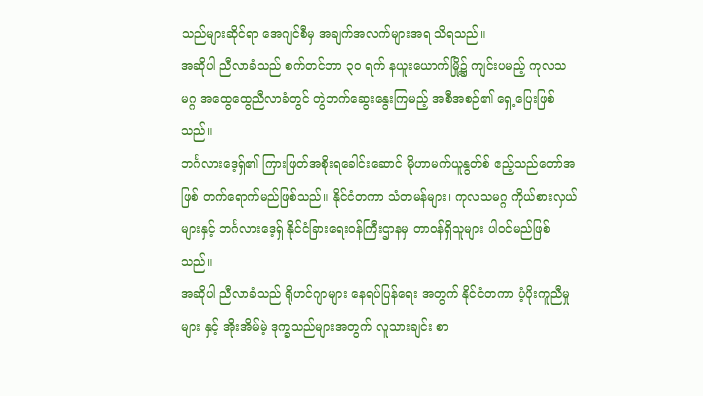သည်များဆိုင်ရာ အေဂျင်စီမှ အချက်အလက်များအရ သိရသည်။
အဆိုပါ ညီလာခံသည် စက်တင်ဘာ ၃၀ ရက် နယူးယောက်မြို့၌ ကျင်းပမည့် ကုလသမဂ္ဂ အထွေထွေညီလာခံတွင် တွဲဘက်ဆွေးနွေးကြမည့် အစီအစဉ်၏ ရှေ့ပြေးဖြစ်သည်။
ဘင်္ဂလားဒေ့ရှ်၏ ကြားဖြတ်အစိုးရခေါင်းဆောင် မိုဟာမက်ယူနွတ်စ် ဧည့်သည်တော်အဖြစ် တက်ရောက်မည်ဖြစ်သည်။ နိုင်ငံတကာ သံတမန်များ၊ ကုလသမဂ္ဂ ကိုယ်စားလှယ်များနှင့် ဘင်္ဂလားဒေ့ရှ် နိုင်ငံခြားရေးဝန်ကြီးဌာနမှ တာဝန်ရှိသူများ ပါဝင်မည်ဖြစ်သည်။
အဆိုပါ ညီလာခံသည် ရိုဟင်ဂျာများ နေရပ်ပြန်ရေး အတွက် နိုင်ငံတကာ ပံ့ပိုးကူညီမှုများ နှင့် အိုးအိမ်မဲ့ ဒုက္ခသည်များအတွက် လူသားချင်း စာ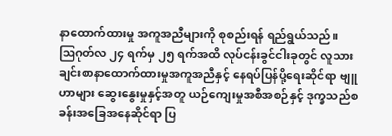နာထောက်ထားမှု အကူအညီများကို စုစည်းရန် ရည်ရွယ်သည်။
ဩဂုတ်လ ၂၄ ရက်မှ ၂၅ ရက်အထိ လုပ်ငန်းခွင်ငါးခုတွင် လူသားချင်းစာနာထောက်ထားမှုအကူအညီနှင့် နေရပ်ပြန်ပို့ရေးဆိုင်ရာ ဗျူဟာများ ဆွေးနွေးမှုနှင့်အတူ ယဉ်ကျေးမှုအစီအစဉ်နှင့် ဒုက္ခသည်စခန်းအခြေအနေဆိုင်ရာ ပြ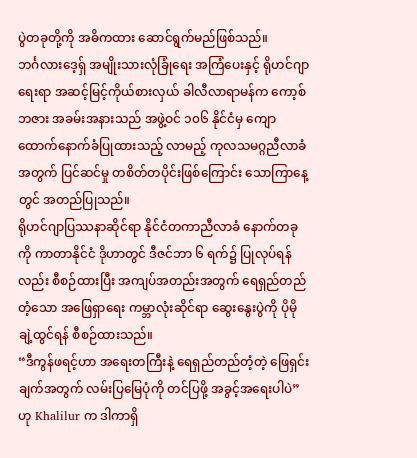ပွဲတခုတို့ကို အဓိကထား ဆောင်ရွက်မည်ဖြစ်သည်။
ဘင်္ဂလားဒေ့ရှ် အမျိုးသားလုံခြုံရေး အကြံပေးနှင့် ရိုဟင်ဂျာရေးရာ အဆင့်မြင့်ကိုယ်စားလှယ် ခါလီလာရာမန်က ကော့စ်ဘဇား အခမ်းအနားသည် အဖွဲ့ဝင် ၁၀၆ နိုင်ငံမှ ကျောထောက်နောက်ခံပြုထားသည့် လာမည့် ကုလသမဂ္ဂညီလာခံအတွက် ပြင်ဆင်မှု တစိတ်တပိုင်းဖြစ်ကြောင်း သောကြာနေ့တွင် အတည်ပြုသည်။
ရိုဟင်ဂျာပြဿနာဆိုင်ရာ နိုင်ငံတကာညီလာခံ နောက်တခုကို ကာတာနိုင်ငံ ဒိုဟာတွင် ဒီဇင်ဘာ ၆ ရက်၌ ပြုလုပ်ရန်လည်း စီစဉ်ထားပြီး အကျပ်အတည်းအတွက် ရေရှည်တည်တံ့သော အဖြေရှာရေး ကမ္ဘာလုံးဆိုင်ရာ ဆွေးနွေးပွဲကို ပိုမိုချဲ့ထွင်ရန် စီစဉ်ထားသည်။
“ဒီကွန်ဖရင့်ဟာ အရေးတကြီးနဲ့ ရေရှည်တည်တံ့တဲ့ ဖြေရှင်းချက်အတွက် လမ်းပြမြေပုံကို တင်ပြဖို့ အခွင့်အရေးပါပဲ” ဟု Khalilur က ဒါကာရှိ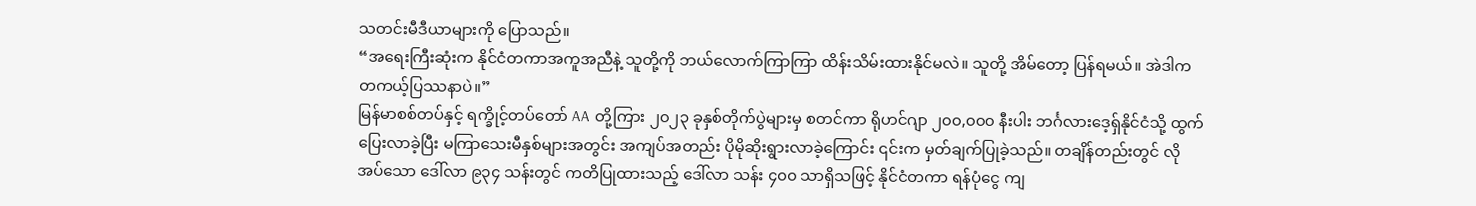သတင်းမီဒီယာများကို ပြောသည်။
“အရေးကြီးဆုံးက နိုင်ငံတကာအကူအညီနဲ့ သူတို့ကို ဘယ်လောက်ကြာကြာ ထိန်းသိမ်းထားနိုင်မလဲ။ သူတို့ အိမ်တော့ ပြန်ရမယ်။ အဲဒါက တကယ့်ပြဿနာပဲ။”
မြန်မာစစ်တပ်နှင့် ရက္ခိုင့်တပ်တော် AA တို့ကြား ၂၀၂၃ ခုနှစ်တိုက်ပွဲများမှ စတင်ကာ ရိုဟင်ဂျာ ၂၀၀,၀၀၀ နီးပါး ဘင်္ဂလားဒေ့ရှ်နိုင်ငံသို့ ထွက်ပြေးလာခဲ့ပြီး မကြာသေးမီနှစ်များအတွင်း အကျပ်အတည်း ပိုမိုဆိုးရွားလာခဲ့ကြောင်း ၎င်းက မှတ်ချက်ပြုခဲ့သည်။ တချိန်တည်းတွင် လိုအပ်သော ဒေါ်လာ ၉၃၄ သန်းတွင် ကတိပြုထားသည့် ဒေါ်လာ သန်း ၄၀၀ သာရှိသဖြင့် နိုင်ငံတကာ ရန်ပုံငွေ ကျ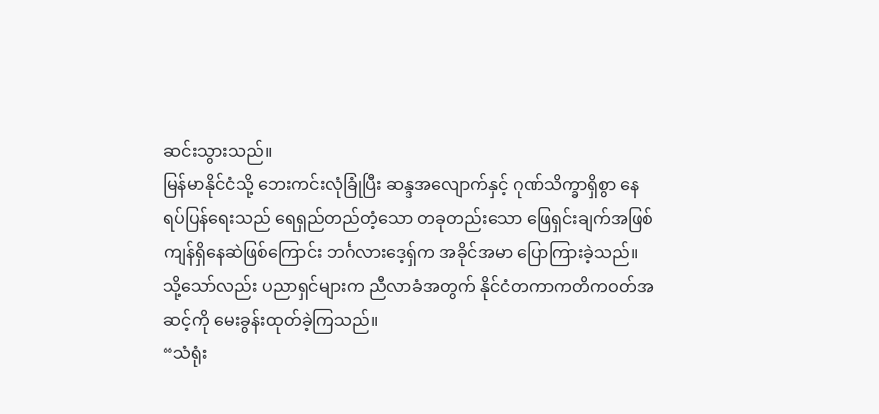ဆင်းသွားသည်။
မြန်မာနိုင်ငံသို့ ဘေးကင်းလုံခြုံပြီး ဆန္ဒအလျောက်နှင့် ဂုဏ်သိက္ခာရှိစွာ နေရပ်ပြန်ရေးသည် ရေရှည်တည်တံ့သော တခုတည်းသော ဖြေရှင်းချက်အဖြစ် ကျန်ရှိနေဆဲဖြစ်ကြောင်း ဘင်္ဂလားဒေ့ရှ်က အခိုင်အမာ ပြောကြားခဲ့သည်။
သို့သော်လည်း ပညာရှင်များက ညီလာခံအတွက် နိုင်ငံတကာကတိကဝတ်အဆင့်ကို မေးခွန်းထုတ်ခဲ့ကြသည်။
“သံရုံး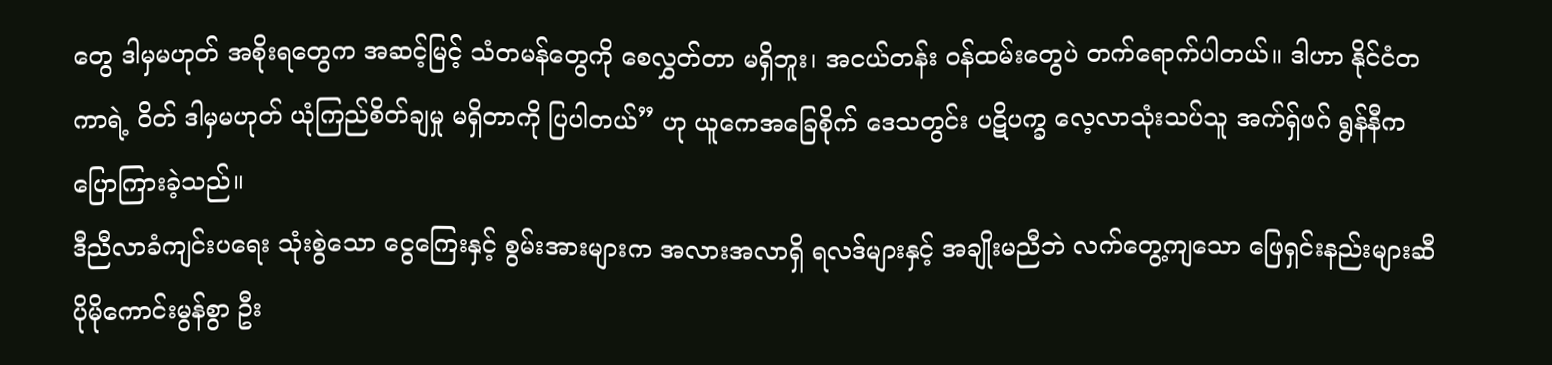တွေ ဒါမှမဟုတ် အစိုးရတွေက အဆင့်မြင့် သံတမန်တွေကို စေလွှတ်တာ မရှိဘူး၊ အငယ်တန်း ဝန်ထမ်းတွေပဲ တက်ရောက်ပါတယ်။ ဒါဟာ နိုင်ငံတကာရဲ့ ဝိတ် ဒါမှမဟုတ် ယုံကြည်စိတ်ချမှု မရှိတာကို ပြပါတယ်” ဟု ယူကေအခြေစိုက် ဒေသတွင်း ပဋိပက္ခ လေ့လာသုံးသပ်သူ အက်ရှ်ဖဂ် ရွန်နီက ပြောကြားခဲ့သည်။
ဒီညီလာခံကျင်းပရေး သုံးစွဲသော ငွေကြေးနှင့် စွမ်းအားများက အလားအလာရှိ ရလဒ်များနှင့် အချိုးမညီဘဲ လက်တွေ့ကျသော ဖြေရှင်းနည်းများဆီ ပိုမိုကောင်းမွန်စွာ ဦး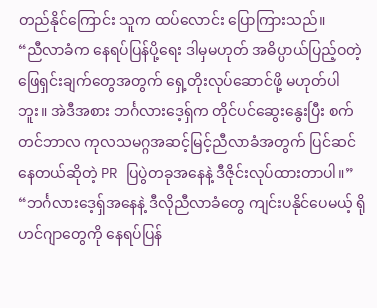တည်နိုင်ကြောင်း သူက ထပ်လောင်း ပြောကြားသည်။
“ညီလာခံက နေရပ်ပြန်ပို့ရေး ဒါမှမဟုတ် အဓိပ္ပာယ်ပြည့်ဝတဲ့ ဖြေရှင်းချက်တွေအတွက် ရှေ့တိုးလုပ်ဆောင်ဖို့ မဟုတ်ပါဘူး။ အဲဒီအစား ဘင်္ဂလားဒေ့ရှ်က တိုင်ပင်ဆွေးနွေးပြီး စက်တင်ဘာလ ကုလသမဂ္ဂအဆင့်မြင့်ညီလာခံအတွက် ပြင်ဆင်နေတယ်ဆိုတဲ့ PR ပြပွဲတခုအနေနဲ့ ဒီဇိုင်းလုပ်ထားတာပါ။”
“ဘင်္ဂလားဒေ့ရှ်အနေနဲ့ ဒီလိုညီလာခံတွေ ကျင်းပနိုင်ပေမယ့် ရိုဟင်ဂျာတွေကို နေရပ်ပြန်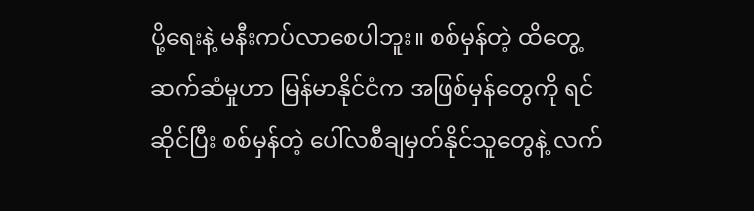ပို့ရေးနဲ့ မနီးကပ်လာစေပါဘူး။ စစ်မှန်တဲ့ ထိတွေ့ဆက်ဆံမှုဟာ မြန်မာနိုင်ငံက အဖြစ်မှန်တွေကို ရင်ဆိုင်ပြီး စစ်မှန်တဲ့ ပေါ်လစီချမှတ်နိုင်သူတွေနဲ့ လက်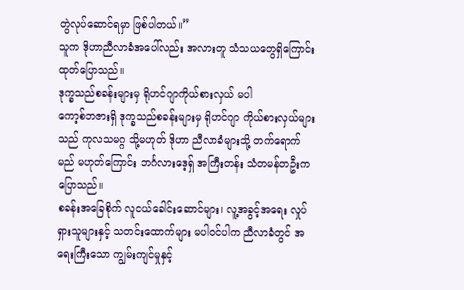တွဲလုပ်ဆောင်ရမှာ ဖြစ်ပါတယ်။”
သူက ဒိုဟာညီလာခံအပေါ်လည်း အလားတူ သံသယတွေရှိကြောင်း ထုတ်ပြောသည်။
ဒုက္ခသည်စခန်းများမှ ရိုဟင်ဂျာကိုယ်စားလှယ် မပါ
ကော့စ်ဘဇားရှိ ဒုက္ခသည်စခန်းများမှ ရိုဟင်ဂျာ ကိုယ်စားလှယ်များသည် ကုလသမဂ္ဂ သို့မဟုတ် ဒိုဟာ ညီလာခံများသို့ တက်ရောက်မည် မဟုတ်ကြောင်း ဘင်္ဂလားဒေ့ရှ် အကြီးတန်း သံတမန်တဦးက ပြောသည်။
စခန်းအခြေစိုက် လူငယ်ခေါင်းဆောင်များ၊ လူ့အခွင့်အရေး လှုပ်ရှားသူများနှင့် သတင်းထောက်များ မပါဝင်ပါက ညီလာခံတွင် အရေးကြီးသော ကျွမ်းကျင်မှုနှင့်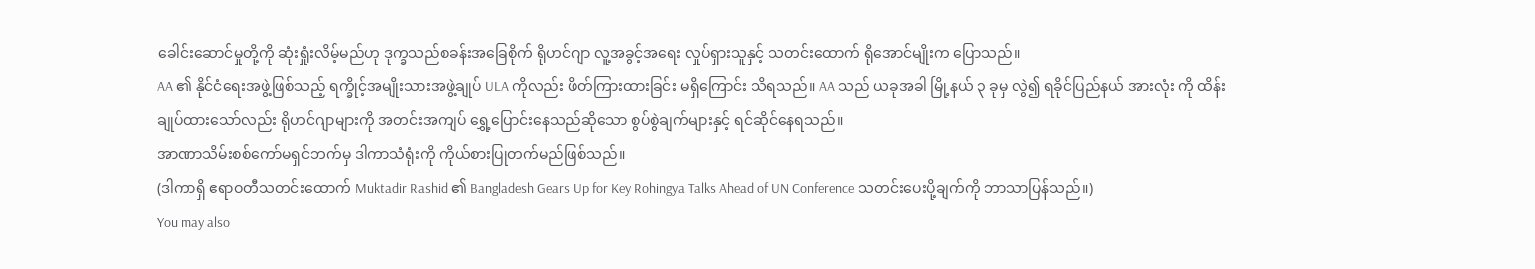ခေါင်းဆောင်မှုတို့ကို ဆုံးရှုံးလိမ့်မည်ဟု ဒုက္ခသည်စခန်းအခြေစိုက် ရိုဟင်ဂျာ လူ့အခွင့်အရေး လှုပ်ရှားသူနှင့် သတင်းထောက် ရိုအောင်မျိုးက ပြောသည်။
AA ၏ နိုင်ငံရေးအဖွဲ့ဖြစ်သည့် ရက္ခိုင့်အမျိုးသားအဖွဲ့ချုပ် ULA ကိုလည်း ဖိတ်ကြားထားခြင်း မရှိကြောင်း သိရသည်။ AA သည် ယခုအခါ မြို့နယ် ၃ ခုမှ လွဲ၍ ရခိုင်ပြည်နယ် အားလုံး ကို ထိန်းချုပ်ထားသော်လည်း ရိုဟင်ဂျာများကို အတင်းအကျပ် ရွှေ့ပြောင်းနေသည်ဆိုသော စွပ်စွဲချက်များနှင့် ရင်ဆိုင်နေရသည်။
အာဏာသိမ်းစစ်ကော်မရှင်ဘက်မှ ဒါကာသံရုံးကို ကိုယ်စားပြုတက်မည်ဖြစ်သည်။
(ဒါကာရှိ ဧရာဝတီသတင်းထောက် Muktadir Rashid ၏ Bangladesh Gears Up for Key Rohingya Talks Ahead of UN Conference သတင်းပေးပို့ချက်ကို ဘာသာပြန်သည်။)
You may also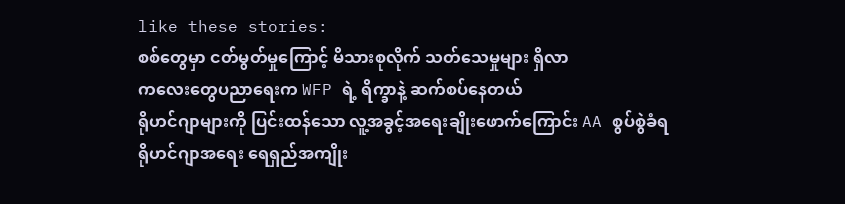like these stories:
စစ်တွေမှာ ငတ်မွတ်မှုကြောင့် မိသားစုလိုက် သတ်သေမှုများ ရှိလာ
ကလေးတွေပညာရေးက WFP ရဲ့ ရိက္ခာနဲ့ ဆက်စပ်နေတယ်
ရိုဟင်ဂျာများကို ပြင်းထန်သော လူ့အခွင့်အရေးချိုးဖောက်ကြောင်း AA စွပ်စွဲခံရ
ရိုဟင်ဂျာအရေး ရေရှည်အကျိုး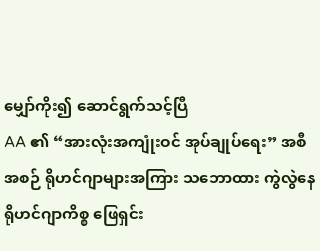မျှော်ကိုး၍ ဆောင်ရွက်သင့်ပြီ
AA ၏ “အားလုံးအကျုံးဝင် အုပ်ချုပ်ရေး” အစီအစဉ် ရိုဟင်ဂျာများအကြား သဘောထား ကွဲလွဲနေ
ရိုဟင်ဂျာကိစ္စ ဖြေရှင်း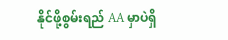နိုင်ဖို့စွမ်းရည် AA မှာပဲရှိ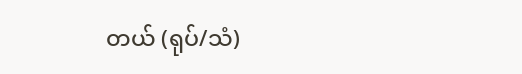တယ် (ရုပ်/သံ)